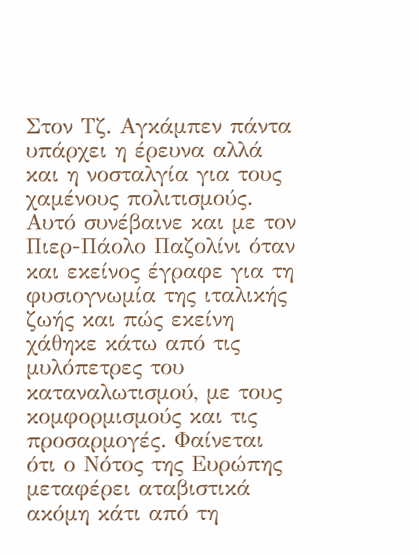Στον Τζ. Αγκάμπεν πάντα υπάρχει η έρευνα αλλά και η νοσταλγία για τους χαμένους πολιτισμούς. Αυτό συνέβαινε και με τον Πιερ-Πάολο Παζολίνι όταν και εκείνος έγραφε για τη φυσιογνωμία της ιταλικής ζωής και πώς εκείνη χάθηκε κάτω από τις μυλόπετρες του καταναλωτισμού, με τους κομφορμισμούς και τις προσαρμογές. Φαίνεται ότι ο Νότος της Ευρώπης μεταφέρει αταβιστικά ακόμη κάτι από τη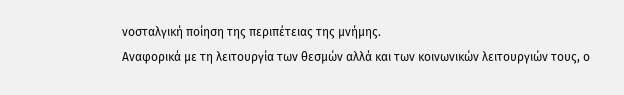νοσταλγική ποίηση της περιπέτειας της μνήμης.
Αναφορικά με τη λειτουργία των θεσμών αλλά και των κοινωνικών λειτουργιών τους, ο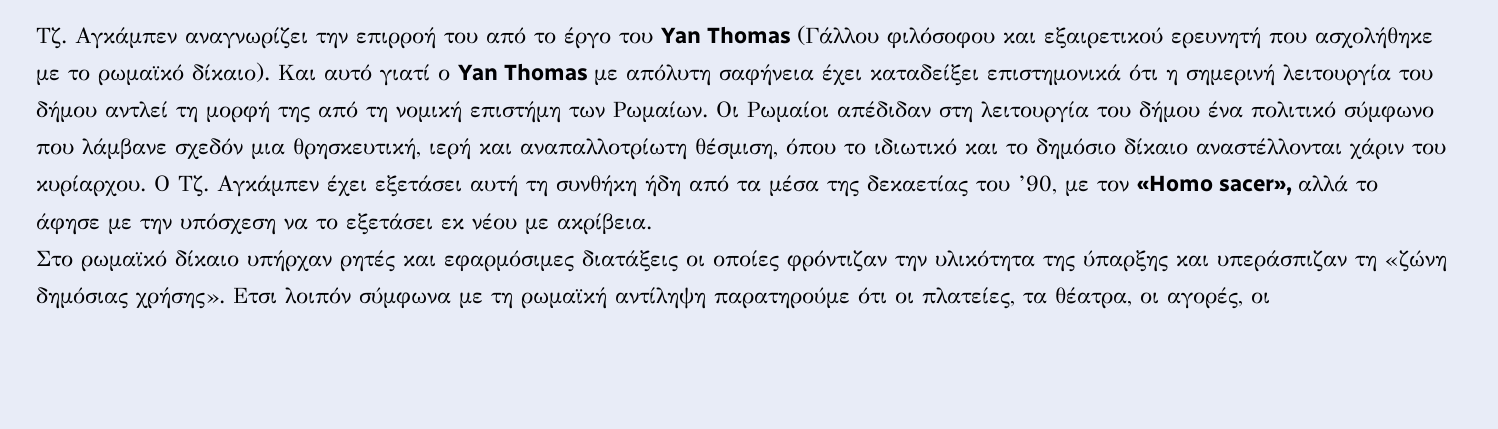Τζ. Αγκάμπεν αναγνωρίζει την επιρροή του από το έργο του Yan Thomas (Γάλλου φιλόσοφου και εξαιρετικού ερευνητή που ασχολήθηκε με το ρωμαϊκό δίκαιο). Και αυτό γιατί ο Yan Thomas με απόλυτη σαφήνεια έχει καταδείξει επιστημονικά ότι η σημερινή λειτουργία του δήμου αντλεί τη μορφή της από τη νομική επιστήμη των Ρωμαίων. Οι Ρωμαίοι απέδιδαν στη λειτουργία του δήμου ένα πολιτικό σύμφωνο που λάμβανε σχεδόν μια θρησκευτική, ιερή και αναπαλλοτρίωτη θέσμιση, όπου το ιδιωτικό και το δημόσιο δίκαιο αναστέλλονται χάριν του κυρίαρχου. Ο Τζ. Aγκάμπεν έχει εξετάσει αυτή τη συνθήκη ήδη από τα μέσα της δεκαετίας του ’90, με τον «Homo sacer», αλλά το άφησε με την υπόσχεση να το εξετάσει εκ νέου με ακρίβεια.
Στο ρωμαϊκό δίκαιο υπήρχαν ρητές και εφαρμόσιμες διατάξεις οι οποίες φρόντιζαν την υλικότητα της ύπαρξης και υπεράσπιζαν τη «ζώνη δημόσιας χρήσης». Ετσι λοιπόν σύμφωνα με τη ρωμαϊκή αντίληψη παρατηρούμε ότι οι πλατείες, τα θέατρα, οι αγορές, οι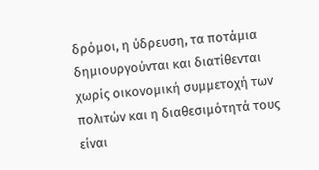δρόμοι, η ύδρευση, τα ποτάμια δημιουργούνται και διατίθενται χωρίς οικονομική συμμετοχή των πολιτών και η διαθεσιμότητά τους είναι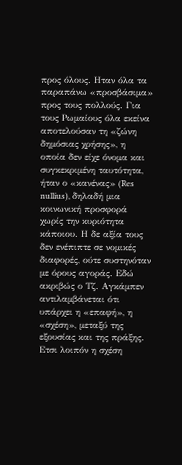προς όλους. Ηταν όλα τα παραπάνω «προσβάσιμα» προς τους πολλούς. Για τους Ρωμαίους όλα εκείνα αποτελούσαν τη «ζώνη δημόσιας χρήσης», η οποία δεν είχε όνομα και συγκεκριμένη ταυτότητα, ήταν ο «κανένας» (Res nullius), δηλαδή μια κοινωνική προσφορά χωρίς την κυριότητα κάποιου. Η δε αξία τους δεν ενέπιπτε σε νομικές διαφορές, ούτε συστηνόταν με όρους αγοράς. Εδώ ακριβώς ο Τζ. Aγκάμπεν αντιλαμβάνεται ότι υπάρχει η «επαφή», η «σχέση», μεταξύ της εξουσίας και της πράξης. Ετσι λοιπόν η σχέση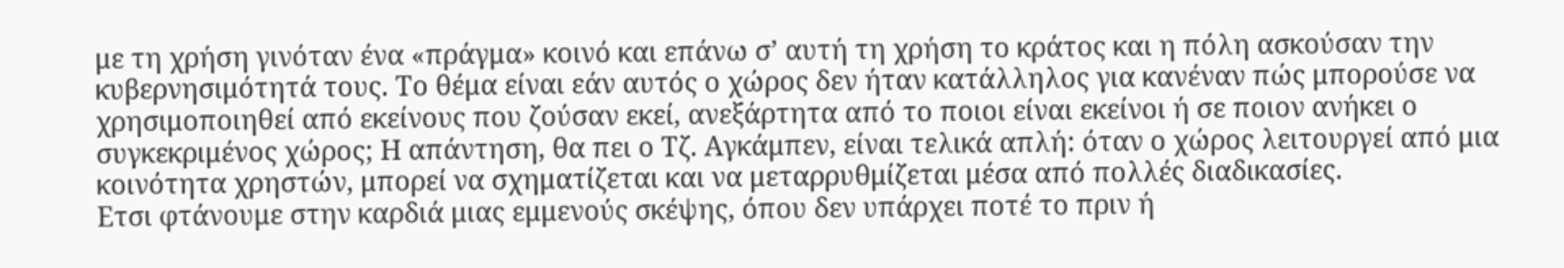με τη χρήση γινόταν ένα «πράγμα» κοινό και επάνω σ’ αυτή τη χρήση το κράτος και η πόλη ασκούσαν την κυβερνησιμότητά τους. Το θέμα είναι εάν αυτός ο χώρος δεν ήταν κατάλληλος για κανέναν πώς μπορούσε να χρησιμοποιηθεί από εκείνους που ζούσαν εκεί, ανεξάρτητα από το ποιοι είναι εκείνοι ή σε ποιον ανήκει ο συγκεκριμένος χώρος; Η απάντηση, θα πει ο Τζ. Αγκάμπεν, είναι τελικά απλή: όταν ο χώρος λειτουργεί από μια κοινότητα χρηστών, μπορεί να σχηματίζεται και να μεταρρυθμίζεται μέσα από πολλές διαδικασίες.
Ετσι φτάνουμε στην καρδιά μιας εμμενούς σκέψης, όπου δεν υπάρχει ποτέ το πριν ή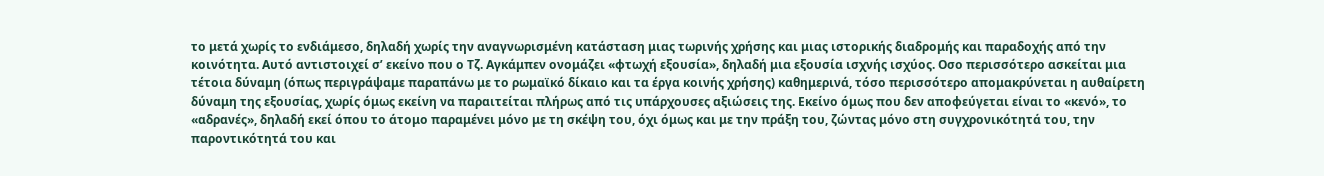το μετά χωρίς το ενδιάμεσο, δηλαδή χωρίς την αναγνωρισμένη κατάσταση μιας τωρινής χρήσης και μιας ιστορικής διαδρομής και παραδοχής από την κοινότητα. Αυτό αντιστοιχεί σ’ εκείνο που ο Τζ. Aγκάμπεν ονομάζει «φτωχή εξουσία», δηλαδή μια εξουσία ισχνής ισχύος. Οσο περισσότερο ασκείται μια τέτοια δύναμη (όπως περιγράψαμε παραπάνω με το ρωμαϊκό δίκαιο και τα έργα κοινής χρήσης) καθημερινά, τόσο περισσότερο απομακρύνεται η αυθαίρετη δύναμη της εξουσίας, χωρίς όμως εκείνη να παραιτείται πλήρως από τις υπάρχουσες αξιώσεις της. Εκείνο όμως που δεν αποφεύγεται είναι το «κενό», το «αδρανές», δηλαδή εκεί όπου το άτομο παραμένει μόνο με τη σκέψη του, όχι όμως και με την πράξη του, ζώντας μόνο στη συγχρονικότητά του, την παροντικότητά του και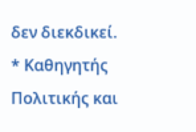δεν διεκδικεί.
* Καθηγητής Πολιτικής και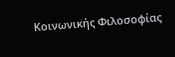Κοινωνικής Φιλοσοφίας